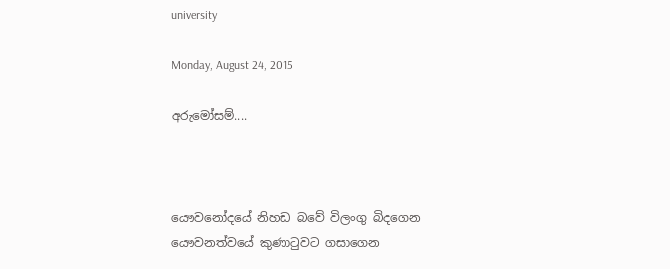university

Monday, August 24, 2015

අරුමෝසම්....



යෞවනෝදයේ නිහඩ බවේ විලංගු බිදගෙන යෞවනත්වයේ කුණාටුවට ගසාගෙන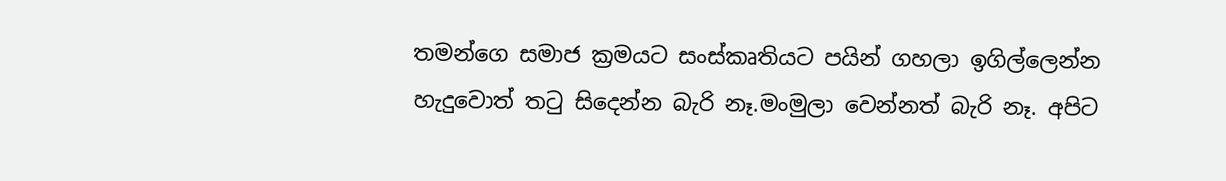තමන්ගෙ සමාජ ක්‍රමයට සංස්කෘතියට පයින් ගහලා ඉගිල්ලෙන්න හැදුවොත් තටු සිදෙන්න බැරි නෑ.මංමුලා වෙන්නත් බැරි නෑ. අපිට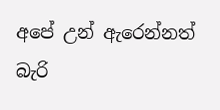අපේ උන් ඇරෙන්නත් බැරි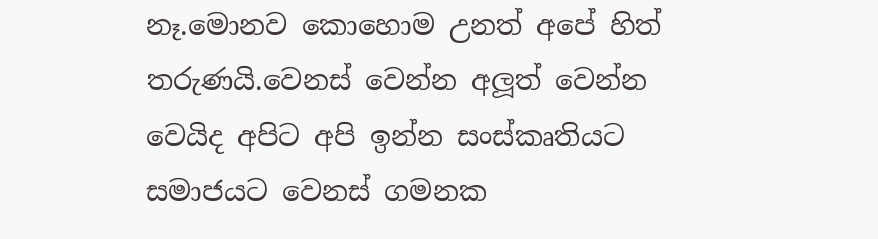නෑ.මොනව කොහොම උනත් අපේ හිත් තරුණයි.වෙනස් වෙන්න අලූත් වෙන්න වෙයිද අපිට අපි ඉන්න සංස්කෘතියට සමාජයට වෙනස් ගමනක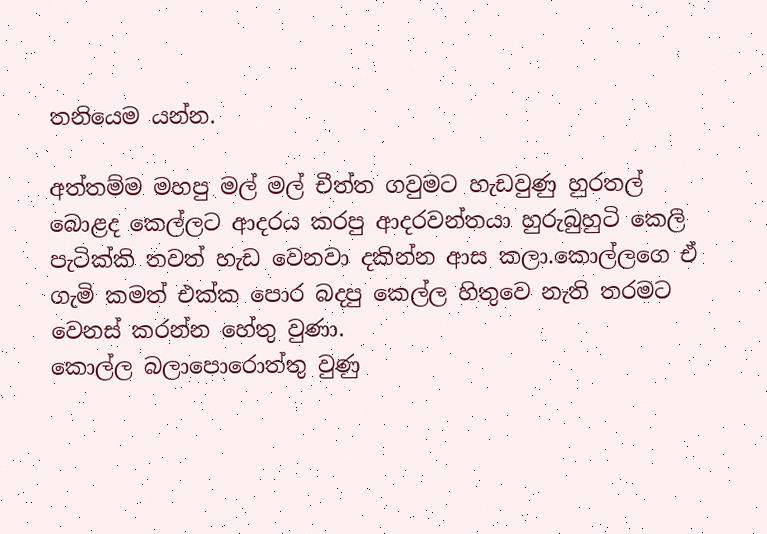තනියෙම යන්න.

අත්තම්ම මහපු මල් මල් චීත්ත ගවුමට හැඩවුණු හුරතල් බොළද කෙල්ලට ආදරය කරපු ආදරවන්තයා හුරුබුහුටි කෙලි පැටික්කි තවත් හැඩ වෙනවා දකින්න ආස කලා.කොල්ලගෙ ඒ ගැමි කමත් එක්ක පොර බදපු කෙල්ල හිතුවෙ නැති තරමට වෙනස් කරන්න හේතු වුණා.
කොල්ල බලාපොරොත්තු වුණු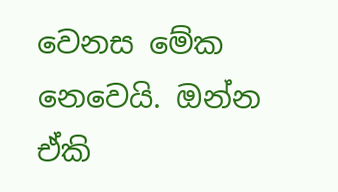වෙනස මේක නෙවෙයි. ඔන්න ඒකි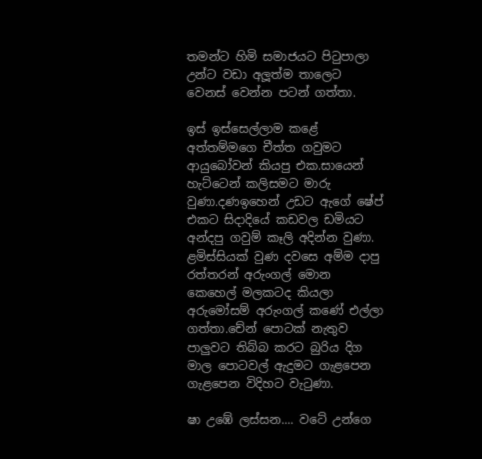තමන්ට හිමි සමාජයට පිටුපාලා උන්ට වඩා අලූත්ම තාලෙට වෙනස් වෙන්න පටන් ගත්තා.

ඉස් ඉස්සෙල්ලාම කළේ අත්තම්මගෙ චීත්ත ගවුමට ආයුබෝවන් කියපු එක.සායෙන් හැට්ටෙන් කලිසමට මාරු වුණා.දණඉහෙන් උඩට ඇගේ ෂේප් එකට සිදාදියේ කඩවල ඩමියට අන්දපු ගවුම් කෑලි අදින්න වුණා.
ළමිස්සියක් වුණ දවසෙ අම්ම දාපු රත්තරන් අරුංගල් මොන කෙහෙල් මලකටද කියලා අරුමෝසම් අරුංගල් කණේ එල්ලා ගත්තා.චේන් පොටක් නැතුව පාලුවට තිබ්බ කරට බුරිය දිග මාල පොටවල් ඇදුමට ගැළපෙන ගැළපෙන විදිහට වැටුණා.

ෂා උඹේ ලස්සන.... වටේ උන්ගෙ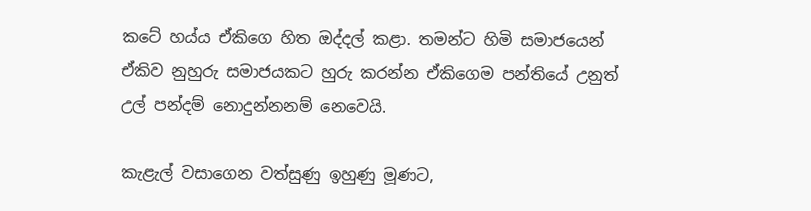කටේ හය්ය ඒකිගෙ හිත ඔද්දල් කළා. තමන්ට හිමි සමාජයෙන් ඒකිව නුහුරු සමාජයකට හුරු කරන්න ඒකිගෙම පන්තියේ උනුත් උල් පන්දම් නොදුන්නනම් නෙවෙයි.

කැළැල් වසාගෙන වත්සුණු ඉහුණු මූණට,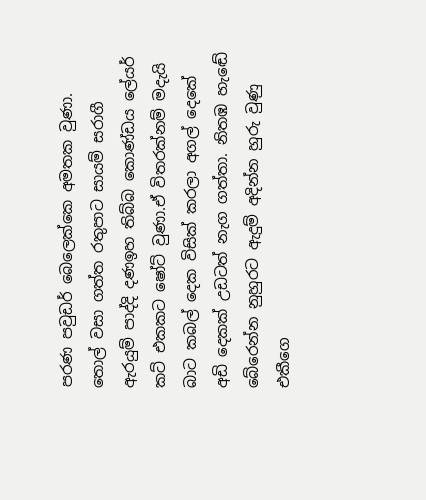පරණ පවුඩර් බෙලෙක්කෙ අමතක වුණා. තොල් වසා ගත්ත රතුපාට සායම් සරාගී ඇරයුම් පාද්දි දණඉහ තිබ්බ කොණ්ඩය ලේයර් කට් එකකට ෂෝට් වුණා.ඒ විතරක්නම් මදැයි බාට කබල් දෙක විසික් කරලා අගල් දෙකේ අඩි දෙකක් උඩටත් නැග ගත්තා. නිතඹ හැඬේ බේරෙන්න නුහුරට ඇදුම් අදින්න හුරු වුණු එකීගෙ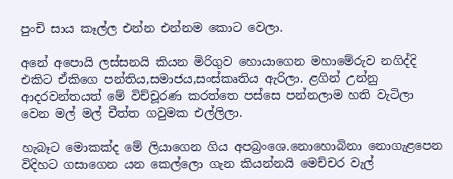පුංචි සාය කෑල්ල එන්න එන්නම කොට වෙලා.

අනේ අපොයි ලස්සනයි කියන මිරිගුව හොයාගෙන මහාමේරුව නගිද්දි එකිට ඒකිගෙ පන්තිය,සමාජය,සංස්කෘතිය ඇරිලා. ළගින් උන්නු ආදරවන්තයත් මේ විච්චූරණ කරත්තෙ පස්සෙ පන්නලාම හති වැටිලා වෙන මල් මල් චීත්ත ගවුමක එල්ලිලා.

හැබෑට මොකක්ද මේ ලියාගෙන ගිය අපබ්‍රංශෙ.නොහොබිනා නොගැළපෙන විදිහට ගසාගෙන යන කෙල්ලො ගැන කියන්නයි මෙච්චර වැල්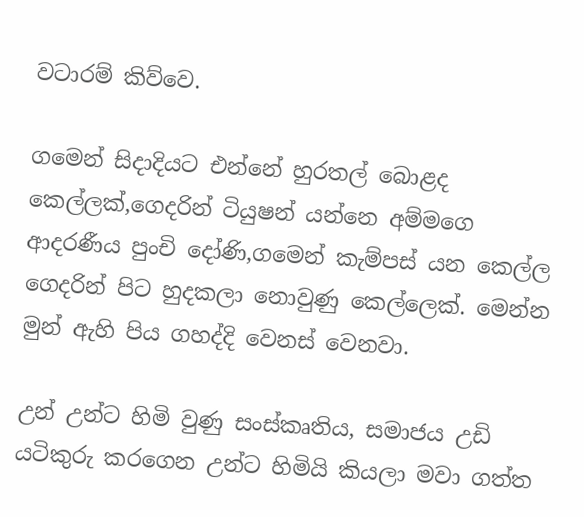වටාරම් කිව්වෙ.

ගමෙන් සිදාදියට එන්නේ හුරතල් බොළද කෙල්ලක්,ගෙදරින් ටියුෂන් යන්නෙ අම්මගෙ ආදරණීය පුංචි දෝණි,ගමෙන් කැම්පස් යන කෙල්ල ගෙදරින් පිට හුදකලා නොවුණු කෙල්ලෙක්. මෙන්න මුන් ඇහි පිය ගහද්දි වෙනස් වෙනවා.

උන් උන්ට හිමි වුණු සංස්කෘතිය, සමාජය උඩි යටිකුරු කරගෙන උන්ට හිමියි කියලා මවා ගත්ත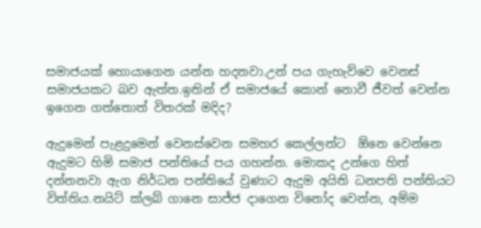සමාජයක් හොයාගෙන යන්න හදනවා.උන් පය ගැහැව්වෙ වෙනස් සමාජයකට බව ඇත්ත.ඉතින් ඒ සමාජයේ කොන් නොවී ජීවත් වෙන්න ඉගෙන ගත්තොත් විතරක් මදිද?

ඇදුමෙන් පැළදුමෙන් වෙනස්වෙන සමහර කෙල්ලන්ට  ඕනෙ වෙන්නෙ ඇදුමට හිමි සමාජ පන්තියේ පය ගහන්න. මොකද උන්ගෙ හිත් දන්නනවා ඇග නිර්ධන පන්තියේ වුණාට ඇදුම අයිති ධනපති පන්තියට විත්තිය.නයිට් ක්ලබ් ගානෙ සාජ්ජ දාගෙන විනෝද වෙන්න, අම්ම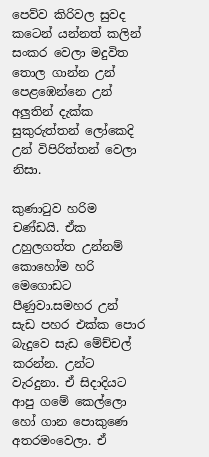පෙව්ව කිරිවල සුවද කටෙන් යන්නත් කලින් සංකර වෙලා මදුවිත තොල ගාන්න උන් පෙළඹෙන්නෙ උන් අලුතින් දැක්ක සුකුරුත්තන් ලෝකෙදි උන් විපිරිත්තන් වෙලා නිසා.

කුණාටුව හරිම චණ්ඩයි. ඒක උහුලගත්ත උන්නම් කොහෝම හරි මෙගොඩට පීණුවා.සමහර උන් සැඩ පහර එක්ක පොර බැදුවෙ සැඩ මේච්චල් කරන්න. උන්ට වැරදුනා. ඒ සිදාදියට ආපු ගමේ කෙල්ලො හෝ ගාන පොකුණෙ අතරමංවෙලා. ඒ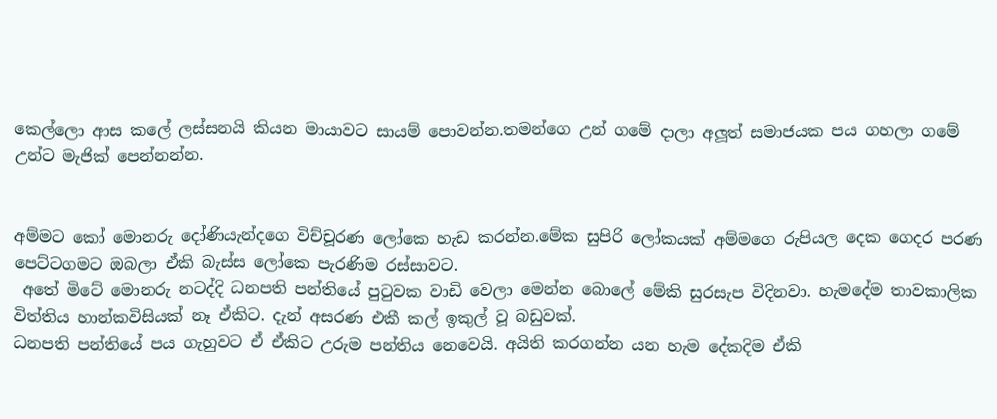කෙල්ලො ආස කලේ ලස්සනයි කියන මායාවට සායම් පොවන්න.තමන්ගෙ උන් ගමේ දාලා අලූත් සමාජයක පය ගහලා ගමේ උන්ට මැජික් පෙන්නන්න.


අම්මට කෝ මොනරු දෝණියැන්දගෙ විච්චූරණ ලෝකෙ හැඩ කරන්න.මේක සුපිරි ලෝකයක් අම්මගෙ රුපියල දෙක ගෙදර පරණ පෙට්ටගමට ඔබලා ඒකි බැස්ස ලෝකෙ පැරණිම රස්සාවට.
 අතේ මිටේ මොනරු නටද්දි ධනපති පන්තියේ පුටුවක වාඩි වෙලා මෙන්න බොලේ මේකි සුරසැප විදිනවා. හැමදේම තාවකාලික විත්තිය හාන්කවිසියක් නෑ ඒකිට. දැන් අසරණ එකී කල් ඉකුල් වූ බඩුවක්.
ධනපති පන්තියේ පය ගැහුවට ඒ ඒකිට උරුම පන්තිය නෙවෙයි. අයිති කරගන්න යන හැම දේකදිම ඒකි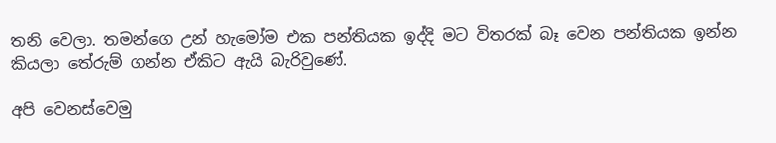තනි වෙලා. තමන්ගෙ උන් හැමෝම එක පන්තියක ඉද්දි මට විතරක් බෑ වෙන පන්තියක ඉන්න කියලා තේරුම් ගන්න ඒකිට ඇයි බැරිවුණේ.

අපි වෙනස්වෙමු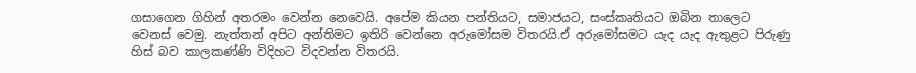ගසාගෙන ගිහින් අතරමං වෙන්න නෙවෙයි. අපේම කියන පන්තියට, සමාජයට, සංස්කෘතියට ඔබින තාලෙට වෙනස් වෙමු. නැත්තන් අපිට අන්තිමට ඉතිරි වෙන්නෙ අරුමෝසම විතරයි.ඒ අරුමෝසමට යැද යැද ඇතුළට පිරුණු හිස් බව කාලකණ්ණි විදිහට විදවන්න විතරයි.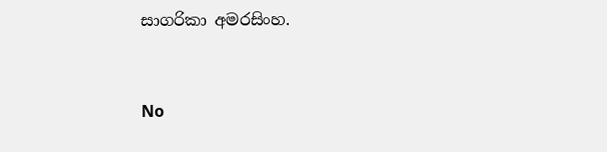සාගරිකා අමරසිංහ.


No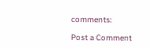comments:

Post a Comment